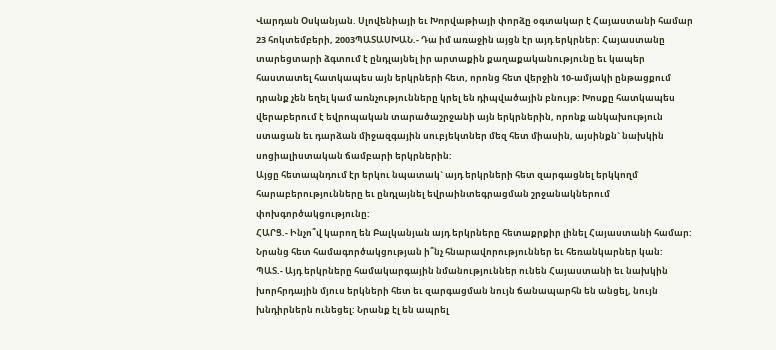Վարդան Օսկանյան. Սլովենիայի եւ Խորվաթիայի փորձը օգտակար է Հայաստանի համար
23 հոկտեմբերի, 2003ՊԱՏԱՍԽԱՆ.- Դա իմ առաջին այցն էր այդ երկրներ: Հայաստանը տարեցտարի ձգտում է ընդլայնել իր արտաքին քաղաքականությունը եւ կապեր հաստատել հատկապես այն երկրների հետ, որոնց հետ վերջին 10-ամյակի ընթացքում դրանք չեն եղել կամ առնչությունները կրել են դիպվածային բնույթ: Խոսքը հատկապես վերաբերում է եվրոպական տարածաշրջանի այն երկրներին, որոնք անկախություն ստացան եւ դարձան միջազգային սուբյեկտներ մեզ հետ միասին, այսինքն` նախկին սոցիալիստական ճամբարի երկրներին:
Այցը հետապնդում էր երկու նպատակ` այդ երկրների հետ զարգացնել երկկողմ հարաբերությունները եւ ընդլայնել եվրաինտեգրացման շրջանակներում փոխգործակցությունը:
ՀԱՐՑ.- Ինչո՞վ կարող են Բալկանյան այդ երկրները հետաքրքիր լինել Հայաստանի համար: Նրանց հետ համագործակցության ի՞նչ հնարավորություններ եւ հեռանկարներ կան:
ՊԱՏ.- Այդ երկրները համակարգային նմանություններ ունեն Հայաստանի եւ նախկին խորհրդային մյուս երկների հետ եւ զարգացման նույն ճանապարհն են անցել, նույն խնդիրներն ունեցել: Նրանք էլ են ապրել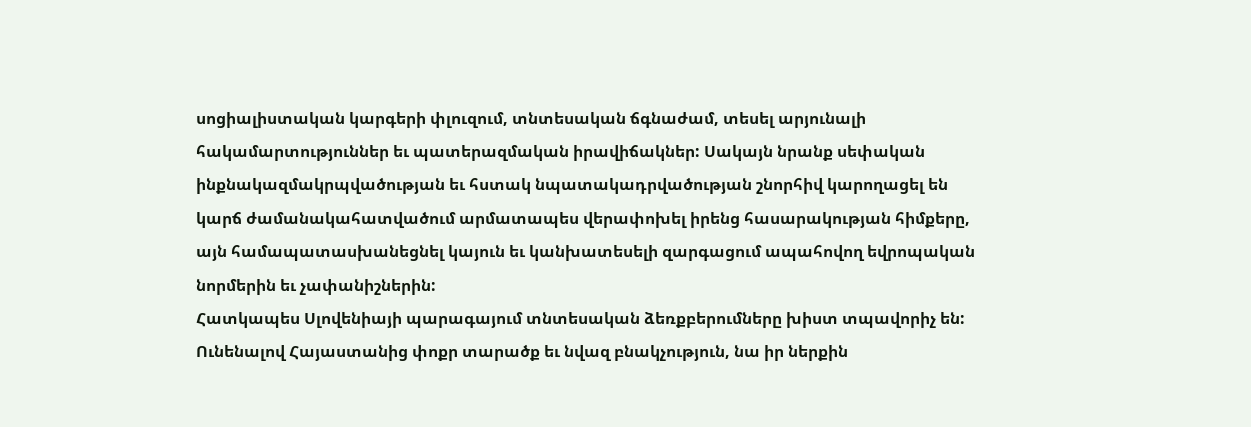սոցիալիստական կարգերի փլուզում, տնտեսական ճգնաժամ, տեսել արյունալի հակամարտություններ եւ պատերազմական իրավիճակներ: Սակայն նրանք սեփական ինքնակազմակրպվածության եւ հստակ նպատակադրվածության շնորհիվ կարողացել են կարճ ժամանակահատվածում արմատապես վերափոխել իրենց հասարակության հիմքերը, այն համապատասխանեցնել կայուն եւ կանխատեսելի զարգացում ապահովող եվրոպական նորմերին եւ չափանիշներին:
Հատկապես Սլովենիայի պարագայում տնտեսական ձեռքբերումները խիստ տպավորիչ են: Ունենալով Հայաստանից փոքր տարածք եւ նվազ բնակչություն, նա իր ներքին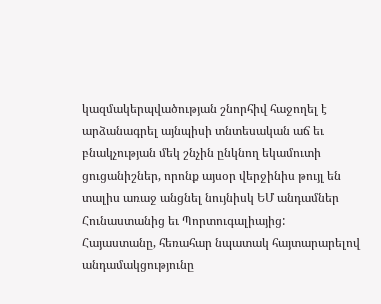կազմակերպվածության շնորհիվ հաջողել է արձանագրել այնպիսի տնտեսական աճ եւ բնակչության մեկ շնչին ընկնող եկամուտի ցուցանիշներ, որոնք այսօր վերջինիս թույլ են տալիս առաջ անցնել նույնիսկ ԵՄ անդամներ Հունաստանից եւ Պորտուգալիայից:
Հայաստանը, հեռահար նպատակ հայտարարելով անդամակցությունը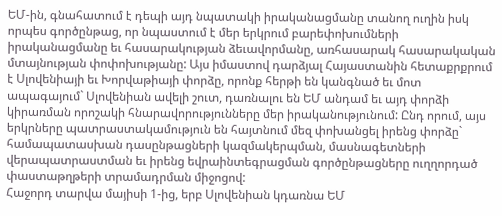ԵՄ-ին, գնահատում է դեպի այդ նպատակի իրականացմանը տանող ուղին իսկ որպես գործընթաց, որ նպաստում է մեր երկրում բարեփոխումների իրականացմանը եւ հասարակության ձեւավորմանը, առհասարակ հասարակական մտայնության փոփոխությանը: Այս իմաստով դարձյալ Հայաստանին հետաքրքրում է Սլովենիայի եւ Խորվաթիայի փորձը, որոնք հերթի են կանգնած եւ մոտ ապագայում` Սլովենիան ավելի շուտ, դառնալու են ԵՄ անդամ եւ այդ փորձի կիրառման որոշակի հնարավորությունները մեր իրականությունում: Ընդ որում, այս երկրները պատրաստակամություն են հայտնում մեզ փոխանցել իրենց փորձը` համապատասխան դասընթացների կազմակերպման, մասնագետների վերապատրաստման եւ իրենց եվրաինտեգրացման գործընթացները ուղղորդած փաստաթղթերի տրամադրման միջոցով:
Հաջորդ տարվա մայիսի 1-ից, երբ Սլովենիան կդառնա ԵՄ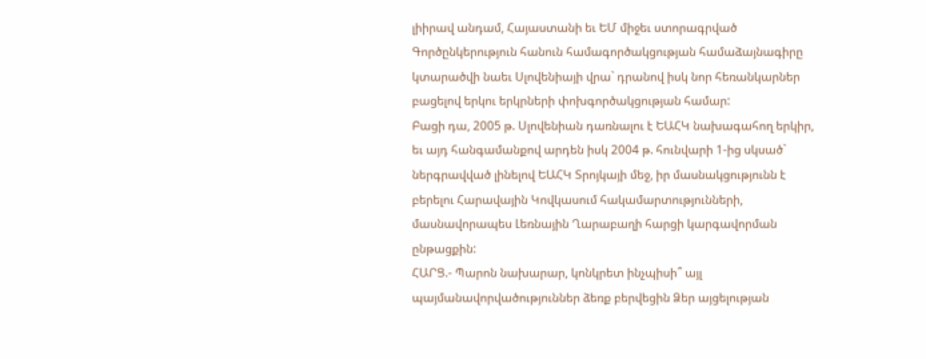լիիրավ անդամ, Հայաստանի եւ ԵՄ միջեւ ստորագրված Գործընկերություն հանուն համագործակցության համաձայնագիրը կտարածվի նաեւ Սլովենիայի վրա` դրանով իսկ նոր հեռանկարներ բացելով երկու երկրների փոխգործակցության համար:
Բացի դա, 2005 թ. Սլովենիան դառնալու է ԵԱՀԿ նախագահող երկիր, եւ այդ հանգամանքով արդեն իսկ 2004 թ. հունվարի 1-ից սկսած` ներգրավված լինելով ԵԱՀԿ Տրոյկայի մեջ, իր մասնակցությունն է բերելու Հարավային Կովկասում հակամարտությունների, մասնավորապես Լեռնային Ղարաբաղի հարցի կարգավորման ընթացքին:
ՀԱՐՑ.- Պարոն նախարար, կոնկրետ ինչպիսի՞ այլ պայմանավորվածություններ ձեռք բերվեցին Ձեր այցելության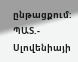ընթացքում:
ՊԱՏ.- Սլովենիայի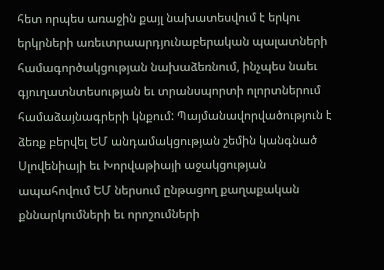հետ որպես առաջին քայլ նախատեսվում է երկու երկրների առեւտրաարդյունաբերական պալատների համագործակցության նախաձեռնում, ինչպես նաեւ գյուղատնտեսության եւ տրանսպորտի ոլորտներում համաձայնագրերի կնքում: Պայմանավորվածություն է ձեռք բերվել ԵՄ անդամակցության շեմին կանգնած Սլովենիայի եւ Խորվաթիայի աջակցության ապահովում ԵՄ ներսում ընթացող քաղաքական քննարկումների եւ որոշումների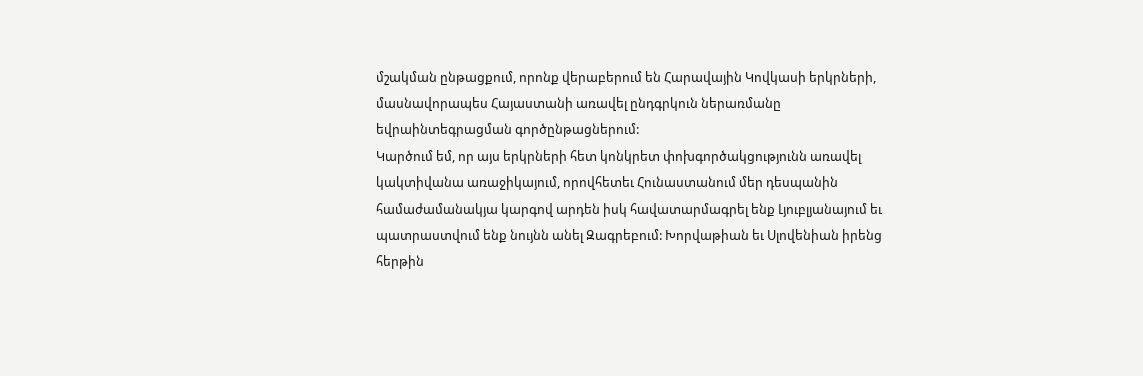մշակման ընթացքում, որոնք վերաբերում են Հարավային Կովկասի երկրների, մասնավորապես Հայաստանի առավել ընդգրկուն ներառմանը եվրաինտեգրացման գործընթացներում:
Կարծում եմ, որ այս երկրների հետ կոնկրետ փոխգործակցությունն առավել կակտիվանա առաջիկայում, որովհետեւ Հունաստանում մեր դեսպանին համաժամանակյա կարգով արդեն իսկ հավատարմագրել ենք Լյուբլյանայում եւ պատրաստվում ենք նույնն անել Զագրեբում: Խորվաթիան եւ Սլովենիան իրենց հերթին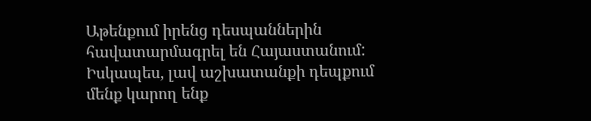Աթենքում իրենց դեսպաններին հավատարմագրել են Հայաստանում:
Իսկապես, լավ աշխատանքի դեպքում մենք կարող ենք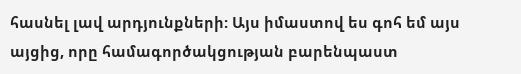հասնել լավ արդյունքների: Այս իմաստով ես գոհ եմ այս այցից, որը համագործակցության բարենպաստ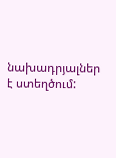նախադրյալներ է ստեղծում: